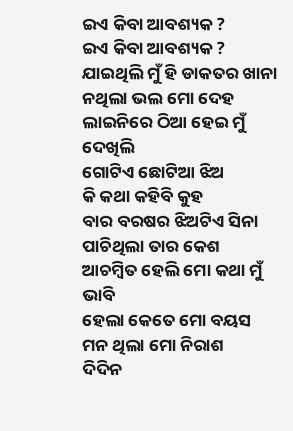ଇଏ କିବା ଆବଶ୍ୟକ ?
ଇଏ କିବା ଆବଶ୍ୟକ ?
ଯାଇଥିଲି ମୁଁ ହି ଡାକତର ଖାନା
ନଥିଲା ଭଲ ମୋ ଦେହ
ଲାଇନିରେ ଠିଆ ହେଇ ମୁଁ ଦେଖିଲି
ଗୋଟିଏ ଛୋଟିଆ ଝିଅ
କି କଥା କହିବି କୁହ
ବାର ବରଷର ଝିଅଟିଏ ସିନା
ପାଚିଥିଲା ତାର କେଶ
ଆଚମ୍ବିତ ହେଲି ମୋ କଥା ମୁଁ ଭାବି
ହେଲା କେତେ ମୋ ବୟସ
ମନ ଥିଲା ମୋ ନିରାଶ
ଦିଦିନ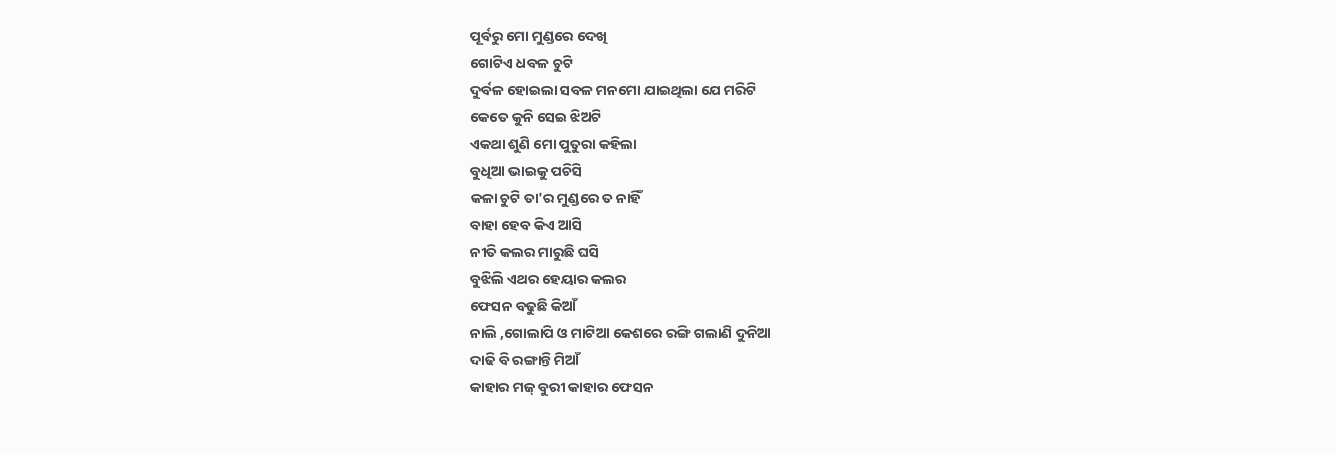ପୂର୍ବରୁ ମୋ ମୁଣ୍ଡରେ ଦେଖି
ଗୋଟିଏ ଧବଳ ଚୁଟି
ଦୁର୍ବଳ ହୋଇଲା ସବଳ ମନମୋ ଯାଇଥିଲା ଯେ ମରିଟି
କେତେ କୁନି ସେଇ ଝିଅଟି
ଏକଥା ଶୁଣି ମୋ ପୁତୁରା କହିଲା
ବୁଧିଆ ଭାଇକୁ ପଚିସି
କଳା ଚୁଟି ତା'ର ମୁଣ୍ଡରେ ତ ନାହିଁ
ବାହା ହେବ କିଏ ଆସି
ନୀତି କଲର ମାରୁଛି ଘସି
ବୁଝିଲି ଏଥର ହେୟାର କଲର
ଫେସନ ବଢୁଛି କିଆଁ
ନାଲି ,ଗୋଲାପି ଓ ମାଟିଆ କେଶରେ ରଙ୍ଗି ଗଲାଣି ଦୁନିଆ
ଦାଢି ବି ରଙ୍ଗାନ୍ତି ମିଆଁ
କାହାର ମଜ୍ ବୁରୀ କାହାର ଫେସନ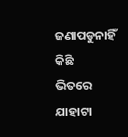ଜଣାପଡୁନାହିଁ କିଛି
ଭିତରେ ଯାହାଟା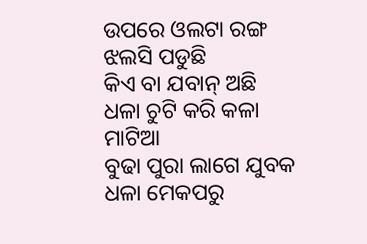ଉପରେ ଓଲଟା ରଙ୍ଗ ଝଲସି ପଡୁଛି
କିଏ ବା ଯବାନ୍ ଅଛି
ଧଳା ଚୁଟି କରି କଳା ମାଟିଆ
ବୁଢା ପୁରା ଲାଗେ ଯୁବକ
ଧଳା ମେକପରୁ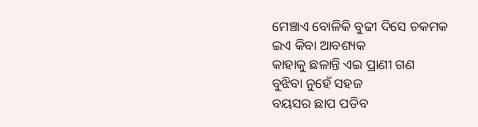ମେଞ୍ଚାଏ ବୋଳିକି ବୁଢୀ ଦିସେ ଚକମକ
ଇଏ କିବା ଆବଶ୍ୟକ
କାହାକୁ ଛଳାନ୍ତି ଏଇ ପ୍ରାଣୀ ଗଣ
ବୁଝିବା ନୁହେଁ ସହଜ
ବୟସର ଛାପ ପଡିବ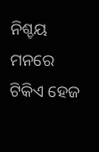ନିଶ୍ଚୟ ମନରେ ଟିକିଏ ହେଜ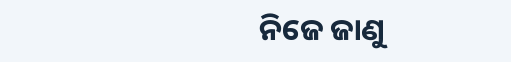ନିଜେ ଜାଣୁ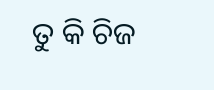ତୁ କି ଚିଜ